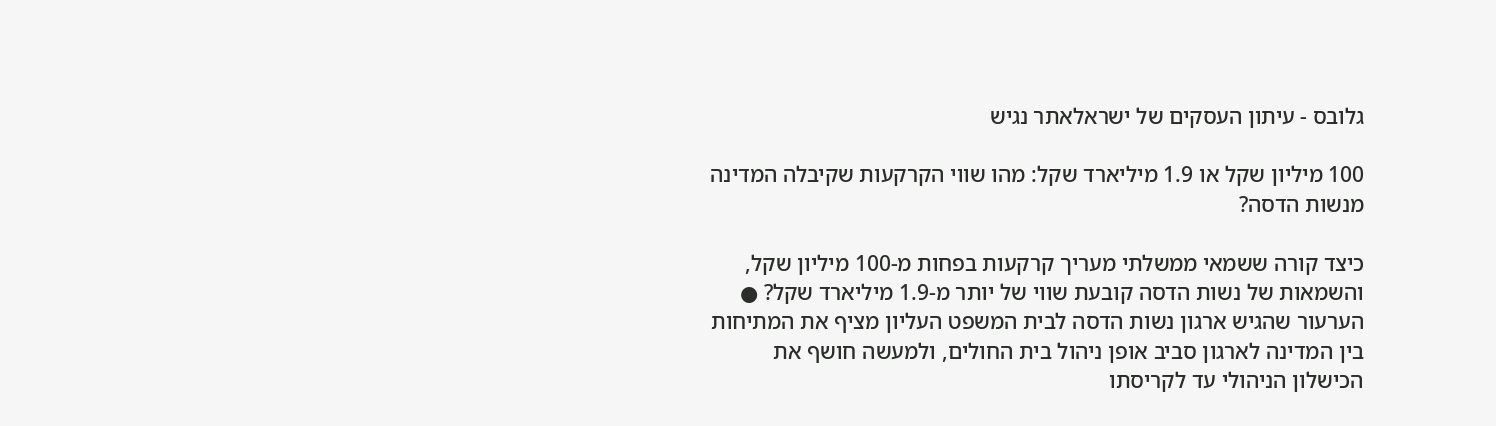גלובס - עיתון העסקים של ישראלאתר נגיש

100 מיליון שקל או 1.9 מיליארד שקל: מהו שווי הקרקעות שקיבלה המדינה מנשות הדסה?

כיצד קורה ששמאי ממשלתי מעריך קרקעות בפחות מ-100 מיליון שקל, והשמאות של נשות הדסה קובעת שווי של יותר מ-1.9 מיליארד שקל? ● הערעור שהגיש ארגון נשות הדסה לבית המשפט העליון מציף את המתיחות בין המדינה לארגון סביב אופן ניהול בית החולים, ולמעשה חושף את הכישלון הניהולי עד לקריסתו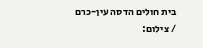בית חולים הדסה עין-כרם / צילום: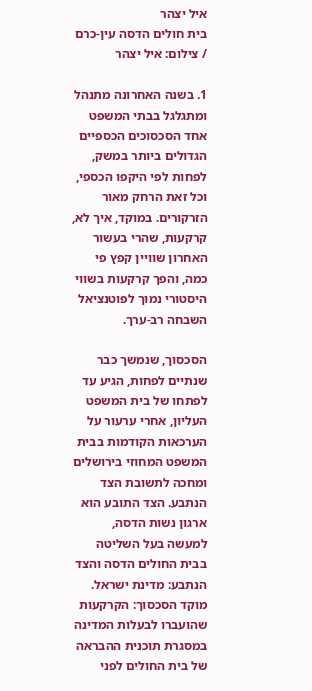איל יצהר
בית חולים הדסה עין-כרם / צילום: איל יצהר

1. בשנה האחרונה מתנהל ומתגלגל בבתי המשפט אחד הסכסוכים הכספיים הגדולים ביותר במשק, לפחות לפי היקפו הכספי, וכל זאת הרחק מאור הזרקורים. במוקד, איך לא, קרקעות, שהרי בעשור האחרון שוויין קפץ פי כמה, והפך קרקעות בשווי היסטורי נמוך לפוטנציאל השבחה רב-ערך.

הסכסוך, שנמשך כבר שנתיים לפחות, הגיע עד לפתחו של בית המשפט העליון, אחרי ערעור על הערכאות הקודמות בבית המשפט המחוזי בירושלים ומחכה לתשובת הצד הנתבע. הצד התובע הוא ארגון נשות הדסה, למעשה בעל השליטה בבית החולים הדסה והצד הנתבע: מדינת ישראל. מוקד הסכסוך: הקרקעות שהועברו לבעלות המדינה במסגרת תוכנית ההבראה של בית החולים לפני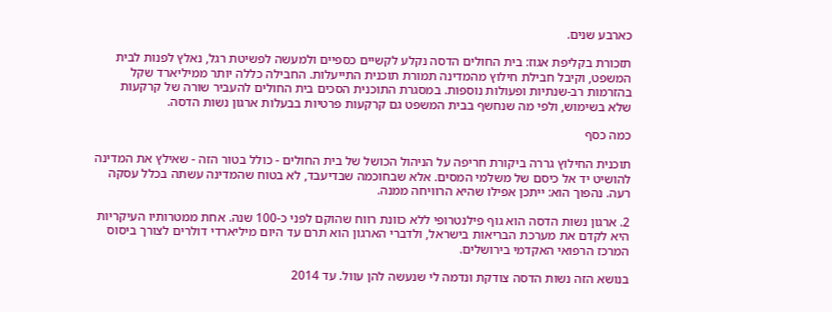כארבע שנים.

תזכורת בקליפת אגוז: בית החולים הדסה נקלע לקשיים כספיים ולמעשה לפשיטת רגל, נאלץ לפנות לבית המשפט, וקיבל חבילת חילוץ מהמדינה תמורת תוכנית התייעלות. החבילה כללה יותר ממיליארד שקל בהזרמות רב-שנתיות ופעולות נוספות. במסגרת התוכנית הסכים בית החולים להעביר שורה של קרקעות שלא בשימוש, ולפי מה שנחשף בבית המשפט גם קרקעות פרטיות בבעלות ארגון נשות הדסה.

כמה כסף

תוכנית החילוץ גררה ביקורת חריפה על הניהול הכושל של בית החולים - כולל בטור הזה - שאילץ את המדינה להושיט יד אל כיסם של משלמי המסים. אלא שבחוכמה שבדיעבד, לא בטוח שהמדינה עשתה בכלל עסקה רעה. נהפוך הוא: ייתכן אפילו שהיא הרוויחה ממנה.

2. ארגון נשות הדסה הוא גוף פילנטרופי ללא כוונת רווח שהוקם לפני כ-100 שנה. אחת ממטרותיו העיקריות היא לקדם את מערכת הבריאות בישראל, ולדברי הארגון הוא תרם עד היום מיליארדי דולרים לצורך ביסוס המרכז הרפואי האקדמי בירושלים.

בנושא הזה נשות הדסה צודקת ונדמה לי שנעשה להן עוול. עד 2014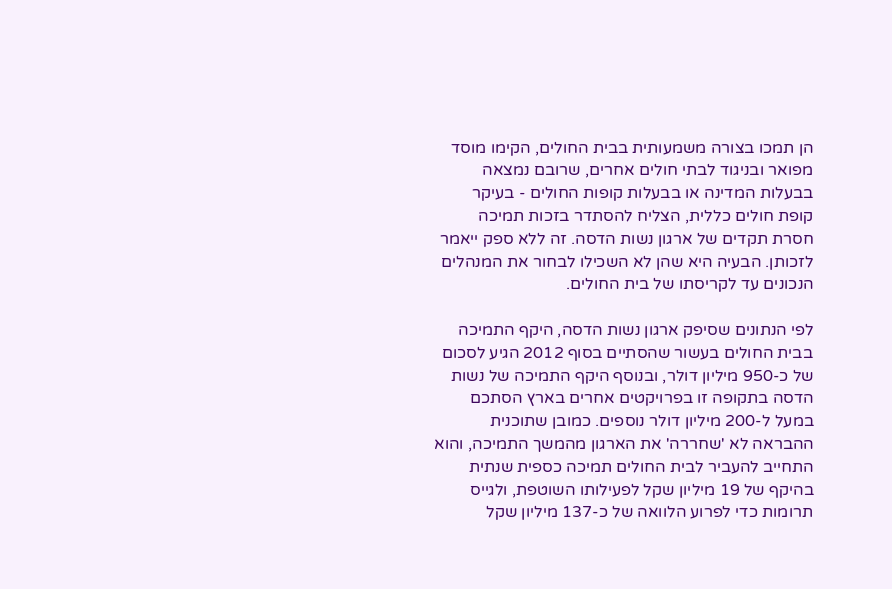הן תמכו בצורה משמעותית בבית החולים, הקימו מוסד מפואר ובניגוד לבתי חולים אחרים, שרובם נמצאה בבעלות המדינה או בבעלות קופות החולים - בעיקר קופת חולים כללית, הצליח להסתדר בזכות תמיכה חסרת תקדים של ארגון נשות הדסה. זה ללא ספק ייאמר לזכותן. הבעיה היא שהן לא השכילו לבחור את המנהלים הנכונים עד לקריסתו של בית החולים.

לפי הנתונים שסיפק ארגון נשות הדסה, היקף התמיכה בבית החולים בעשור שהסתיים בסוף 2012 הגיע לסכום של כ-950 מיליון דולר, ובנוסף היקף התמיכה של נשות הדסה בתקופה זו בפרויקטים אחרים בארץ הסתכם במעל ל-200 מיליון דולר נוספים. כמובן שתוכנית ההבראה לא 'שחררה' את הארגון מהמשך התמיכה, והוא התחייב להעביר לבית החולים תמיכה כספית שנתית בהיקף של 19 מיליון שקל לפעילותו השוטפת, ולגייס תרומות כדי לפרוע הלוואה של כ-137 מיליון שקל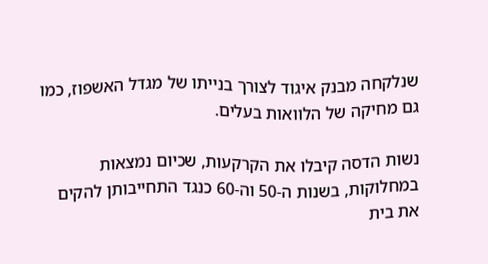שנלקחה מבנק איגוד לצורך בנייתו של מגדל האשפוז, כמו גם מחיקה של הלוואות בעלים.

נשות הדסה קיבלו את הקרקעות, שכיום נמצאות במחלוקות, בשנות ה-50 וה-60 כנגד התחייבותן להקים את בית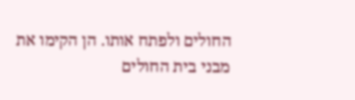החולים ולפתח אותו. הן הקימו את מבני בית החולים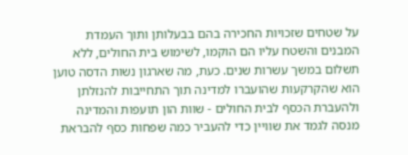על שטחים שזכויות החכירה בהם בבעלותן ותוך העמדת המבנים והשטח עליו הם הוקמו, לשימוש בית החולים, ללא תשלום במשך עשרות שנים. כעת, מה שארגון נשות הדסה טוען הוא שהקרקעות שהועברו למדינה תוך התחייבות להנזלתן ולהעברת הכסף לבית החולים - שוות הון תועפות והמדינה מנסה לגמד את שוויין כדי להעביר כמה שפחות כסף להבראת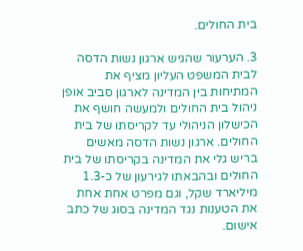בית החולים.

3. הערעור שהגיש ארגון נשות הדסה לבית המשפט העליון מציף את המתיחות בין המדינה לארגון סביב אופן ניהול בית החולים ולמעשה חושף את הכישלון הניהולי עד לקריסתו של בית החולים. ארגון נשות הדסה מאשים בריש גלי את המדינה בקריסתו של בית החולים ובהבאתו לגירעון של כ-1.3 מיליארד שקל, וגם מפרט אחת אחת את הטענות נגד המדינה בסוג של כתב אישום.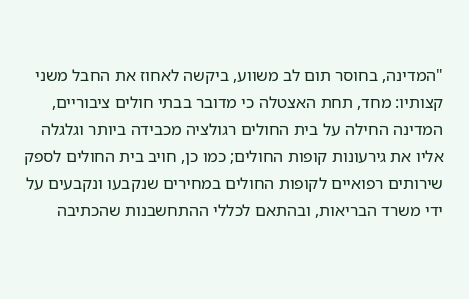"המדינה, בחוסר תום לב משווע, ביקשה לאחוז את החבל משני קצותיו: מחד, תחת האצטלה כי מדובר בבתי חולים ציבוריים, המדינה החילה על בית החולים רגולציה מכבידה ביותר וגלגלה אליו את גירעונות קופות החולים; כמו כן, חויב בית החולים לספק שירותים רפואיים לקופות החולים במחירים שנקבעו ונקבעים על ידי משרד הבריאות, ובהתאם לכללי ההתחשבנות שהכתיבה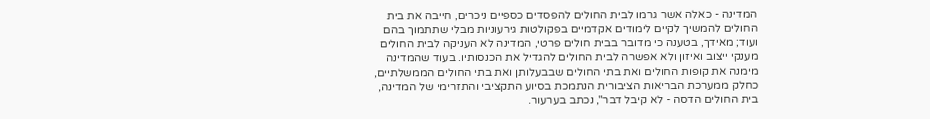המדינה - כאלה אשר גרמו לבית החולים להפסדים כספיים ניכרים, חייבה את בית החולים להמשיך לקיים לימודים אקדמיים בפקולטות גירעוניות מבלי שתתמוך בהם ועוד; מאידך, בטענה כי מדובר בבית חולים פרטי, המדינה לא העניקה לבית החולים מענקי ייצוב ואיזון ולא אפשרה לבית החולים להגדיל את הכנסותיו. בעוד שהמדינה מימנה את קופות החולים ואת בתי החולים שבבעלותן ואת בתי החולים הממשלתיים, כחלק ממערכת הבריאות הציבורית הנתמכת בסיוע התקציבי והתזרימי של המדינה, בית החולים הדסה - לא קיבל דבר", נכתב בערעור.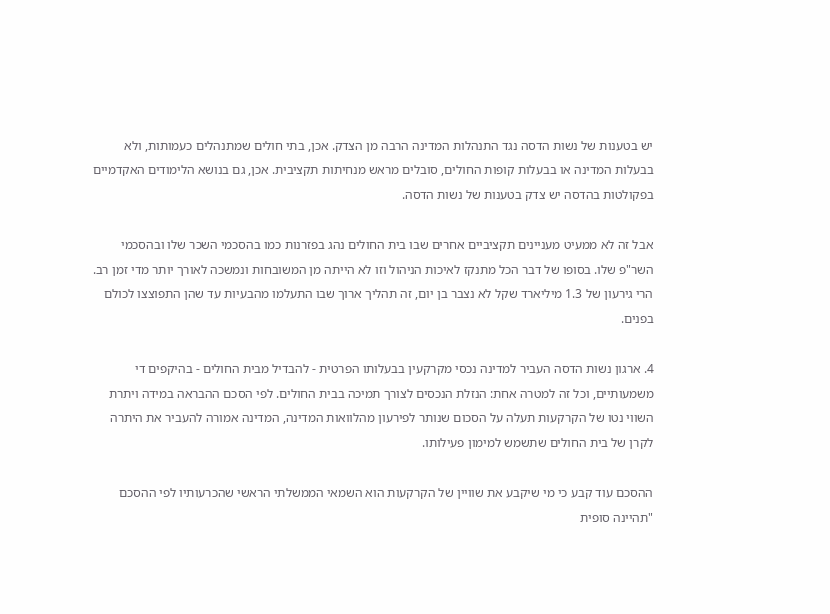יש בטענות של נשות הדסה נגד התנהלות המדינה הרבה מן הצדק. אכן, בתי חולים שמתנהלים כעמותות, ולא בבעלות המדינה או בבעלות קופות החולים, סובלים מראש מנחיתות תקציבית. אכן, גם בנושא הלימודים האקדמיים בפקולטות בהדסה יש צדק בטענות של נשות הדסה.

אבל זה לא ממעיט מעניינים תקציביים אחרים שבו בית החולים נהג בפזרנות כמו בהסכמי השכר שלו ובהסכמי השר"פ שלו. בסופו של דבר הכל מתנקז לאיכות הניהול וזו לא הייתה מן המשובחות ונמשכה לאורך יותר מדי זמן רב. הרי גירעון של 1.3 מיליארד שקל לא נצבר בן יום, זה תהליך ארוך שבו התעלמו מהבעיות עד שהן התפוצצו לכולם בפנים.

4. ארגון נשות הדסה העביר למדינה נכסי מקרקעין בבעלותו הפרטית - להבדיל מבית החולים - בהיקפים די משמעותיים, וכל זה למטרה אחת: הנזלת הנכסים לצורך תמיכה בבית החולים. לפי הסכם ההבראה במידה ויתרת השווי נטו של הקרקעות תעלה על הסכום שנותר לפירעון מהלוואות המדינה, המדינה אמורה להעביר את היתרה לקרן של בית החולים שתשמש למימון פעילותו.

ההסכם עוד קבע כי מי שיקבע את שוויין של הקרקעות הוא השמאי הממשלתי הראשי שהכרעותיו לפי ההסכם "תהיינה סופית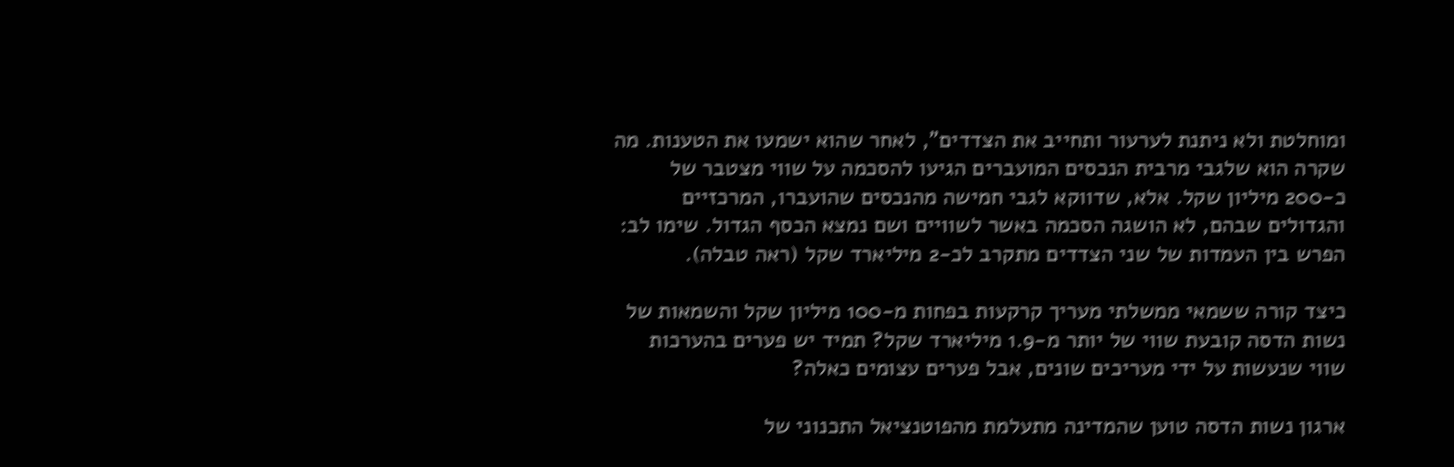ומוחלטת ולא ניתנת לערעור ותחייב את הצדדים", לאחר שהוא ישמעו את הטענות. מה שקרה הוא שלגבי מרבית הנכסים המועברים הגיעו להסכמה על שווי מצטבר של כ-200 מיליון שקל. אלא, שדווקא לגבי חמישה מהנכסים שהועברו, המרכזיים והגדולים שבהם, לא הושגה הסכמה באשר לשוויים ושם נמצא הכסף הגדול. שימו לב: הפרש בין העמדות של שני הצדדים מתקרב לכ-2 מיליארד שקל (ראה טבלה).

כיצד קורה ששמאי ממשלתי מעריך קרקעות בפחות מ-100 מיליון שקל והשמאות של נשות הדסה קובעת שווי של יותר מ-1.9 מיליארד שקל? תמיד יש פערים בהערכות שווי שנעשות על ידי מעריכים שונים, אבל פערים עצומים כאלה?

ארגון נשות הדסה טוען שהמדינה מתעלמת מהפוטנציאל התכנוני של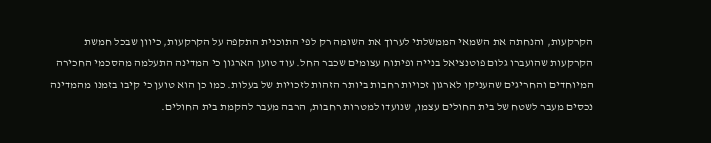הקרקעות, והנחתה את השמאי הממשלתי לערוך את השומה רק לפי התוכנית התקפה על הקרקעות, כיוון שבכל חמשת הקרקעות שהועברו גלום פוטנציאל בנייה ופיתוח עצומים שכבר החל. עוד טוען הארגון כי המדינה התעלמה מהסכמי החכירה המיוחדים והחריגים שהעניקו לארגון זכויות רחבות ביותר הזהות לזכויות של בעלות. כמו כן הוא טוען כי קיבו בזמנו מהמדינה נכסים מעבר לשטח של בית החולים עצמו, שנועדו למטרות רחבות, הרבה מעבר להקמת בית החולים.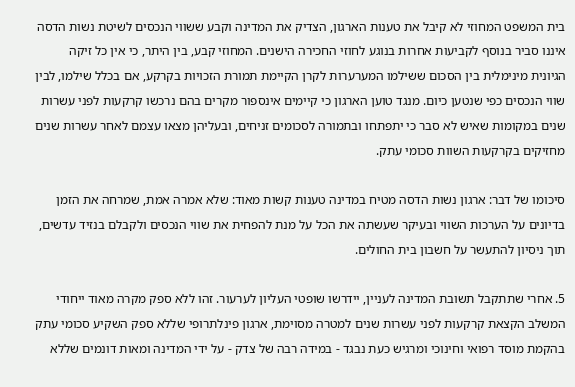בית המשפט המחוזי לא קיבל את טענות הארגון, הצדיק את המדינה וקבע ששווי הנכסים לשיטת נשות הדסה איננו סביר בנוסף לקביעות אחרות בנוגע לחוזי החכירה הישנים. המחוזי קבע, בין היתר, כי אין כל זיקה הגיונית מינימלית בין הסכום ששילמו המערערות לקרן הקיימת תמורת הזכויות בקרקע, אם בכלל שילמו, לבין שווי הנכסים כפי שנטען כיום. מנגד טוען הארגון כי קיימים אינספור מקרים בהם נרכשו קרקעות לפני עשרות שנים במקומות שאיש לא סבר כי יתפתחו ובתמורה לסכומים זניחים, ובעליהן מצאו עצמם לאחר עשרות שנים מחזיקים בקרקעות השוות סכומי עתק.

סיכומו של דבר: ארגון נשות הדסה מטיח במדינה טענות קשות מאוד: שלא אמרה אמת, שמרחה את הזמן בדיונים על הערכות השווי ובעיקר שעשתה את הכל על מנת להפחית את שווי הנכסים ולקבלם בנזיד עדשים, תוך ניסיון להתעשר על חשבון בית החולים.

5. אחרי שתתקבל תשובת המדינה לעניין, יידרשו שופטי העליון לערעור. זהו ללא ספק מקרה מאוד ייחודי המשלב הקצאת קרקעות לפני עשרות שנים למטרה מסוימת, ארגון פינלתרופי שללא ספק השקיע סכומי עתק בהקמת מוסד רפואי וחינוכי ומרגיש כעת נבגד - במידה רבה של צדק - על ידי המדינה ומאות דונמים שללא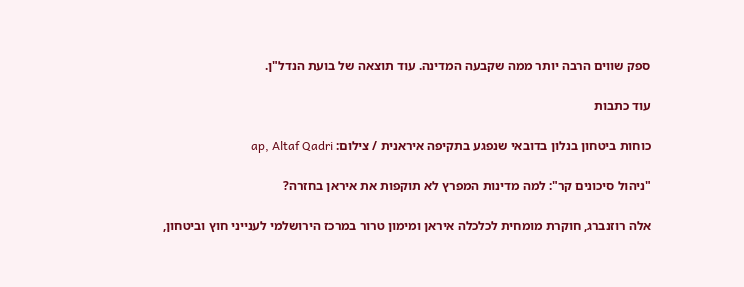ספק שווים הרבה יותר ממה שקבעה המדינה. עוד תוצאה של בועת הנדל"ן.

עוד כתבות

כוחות ביטחון בנלון בדובאי שנפגע בתקיפה איראנית / צילום: ap, Altaf Qadri

"ניהול סיכונים קר": למה מדינות המפרץ לא תוקפות את איראן בחזרה?

אלה רוזנברג, חוקרת מומחית לכלכלה איראן ומימון טרור במרכז הירושלמי לענייני חוץ וביטחון,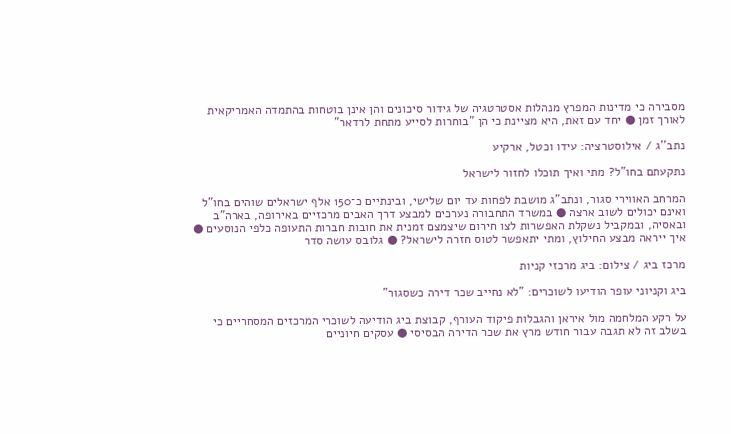מסבירה כי מדינות המפרץ מנהלות אסטרטגיה של גידור סיכונים והן אינן בוטחות בהתמדה האמריקאית לאורך זמן ● יחד עם זאת, היא מציינת כי הן "בוחרות לסייע מתחת לרדאר"

נתב''ג / אילוסטרציה: עידו וכטל, ארקיע

נתקעתם בחו"ל? מתי ואיך תוכלו לחזור לישראל

המרחב האווירי סגור, ונתב"ג מושבת לפחות עד יום שלישי, ובינתיים כ־150 אלף ישראלים שוהים בחו"ל ואינם יכולים לשוב ארצה ● במשרד התחבורה נערכים למבצע דרך האבים מרכזיים באירופה, בארה"ב ובאסיה, ובמקביל נשקלת האפשרות לצו חירום שיצמצם זמנית את חובות חברות התעופה כלפי הנוסעים ● איך ייראה מבצע החילוץ, ומתי יתאפשר לטוס חזרה לישראל? ● גלובס עושה סדר

מרכז ביג / צילום: ביג מרכזי קניות

ביג וקניוני עופר הודיעו לשוכרים: "לא נחייב שכר דירה כשסגור"

על רקע המלחמה מול איראן והגבלות פיקוד העורף, קבוצת ביג הודיעה לשוכרי המרכזים המסחריים כי בשלב זה לא תגבה עבור חודש מרץ את שכר הדירה הבסיסי ● עסקים חיוניים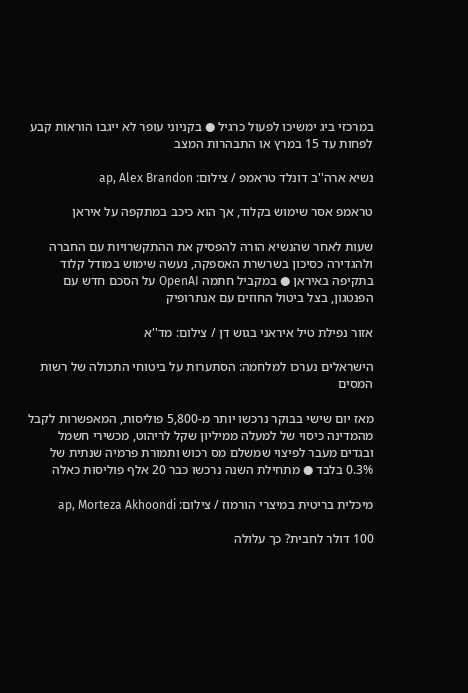במרכזי ביג ימשיכו לפעול כרגיל ● בקניוני עופר לא ייגבו הוראות קבע לפחות עד 15 במרץ או התבהרות המצב

נשיא ארה''ב דונלד טראמפ / צילום: ap, Alex Brandon

טראמפ אסר שימוש בקלוד, אך הוא כיכב במתקפה על איראן

שעות לאחר שהנשיא הורה להפסיק את ההתקשרויות עם החברה ולהגדירה כסיכון בשרשרת האספקה, נעשה שימוש במודל קלוד בתקיפה באיראן ● במקביל חתמה OpenAI על הסכם חדש עם הפנטגון, בצל ביטול החוזים עם אנתרופיק

אזור נפילת טיל איראני בגוש דן / צילום: מד''א

הישראלים נערכו למלחמה: הסתערות על ביטוחי התכולה של רשות המסים

מאז יום שישי בבוקר נרכשו יותר מ-5,800 פוליסות, המאפשרות לקבל מהמדינה כיסוי של למעלה ממיליון שקל לריהוט, מכשירי חשמל ובגדים מעבר לפיצוי שמשלם מס רכוש ותמורת פרמיה שנתית של 0.3% בלבד ● מתחילת השנה נרכשו כבר 20 אלף פוליסות כאלה

מיכלית בריטית במיצרי הורמוז / צילום: ap, Morteza Akhoondi

100 דולר לחבית? כך עלולה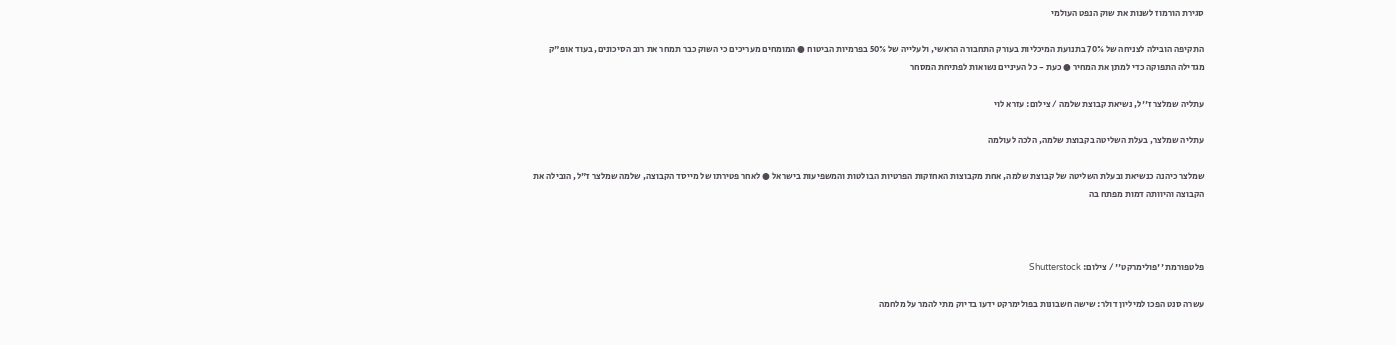סגירת הורמוז לשנות את שוק הנפט העולמי

התקיפה הובילה לצניחה של 70% בתנועת המיכליות בעורק התחבורה הראשי, ולעלייה של 50% בפרמיות הביטוח ● המומחים מעריכים כי השוק כבר תמחר את רוב הסיכונים, בעוד אופ"ק מגדילה התפוקה כדי למתן את המחיר ● כעת - כל העיניים נשואות לפתיחת המסחר

עתליה שמלצר ז''ל, נשיאת קבוצת שלמה / צילום: עזרא לוי

עתליה שמלצר, בעלת השליטה בקבוצת שלמה, הלכה לעולמה

שמלצר כיהנה כנשיאת ובעלת השליטה של קבוצת שלמה, אחת מקבוצות האחזקות הפרטיות הבולטות והמשפיעות בישראל ● לאחר פטירתו של מייסד הקבוצה, שלמה שמלצר ז"ל, הובילה את הקבוצה והיוותה דמות מפתח בה



פלטפורמת ''פולימרקט'' / צילום: Shutterstock

עשרה סנט הפכו למיליון דולר: שישה חשבונות בפולימרקט ידעו בדיוק מתי להמר על מלחמה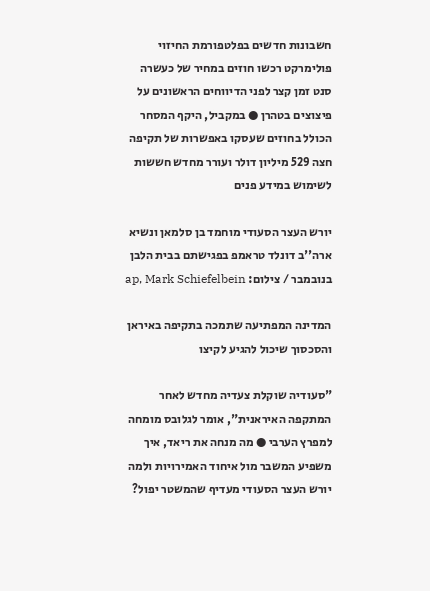חשבונות חדשים בפלטפורמת החיזוי פולימרקט רכשו חוזים במחיר של כעשרה סנט זמן קצר לפני הדיווחים הראשונים על פיצוצים בטהרן ● במקביל, היקף המסחר הכולל בחוזים שעסקו באפשרות של תקיפה חצה 529 מיליון דולר ועורר מחדש חששות לשימוש במידע פנים

יורש העצר הסעודי מוחמד בן סלמאן ונשיא ארה''ב דונלד טראמפ בפגישתם בבית הלבן בנובמבר / צילום: ap, Mark Schiefelbein

המדינה המפתיעה שתמכה בתקיפה באיראן והסכסוך שיכול להגיע לקיצו

"סעודיה שוקלת צעדיה מחדש לאחר המתקפה האיראנית", אומר לגלובס מומחה למפרץ הערבי ● מה מנחה את ריאד, איך משפיע המשבר מול איחוד האמירויות ולמה יורש העצר הסעודי מעדיף שהמשטר יפול?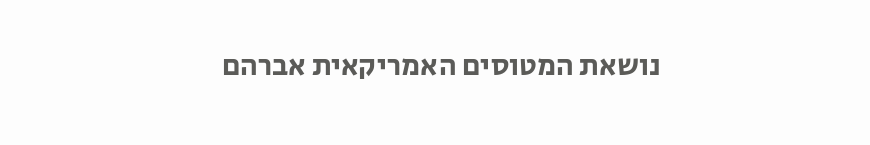נושאת המטוסים האמריקאית אברהם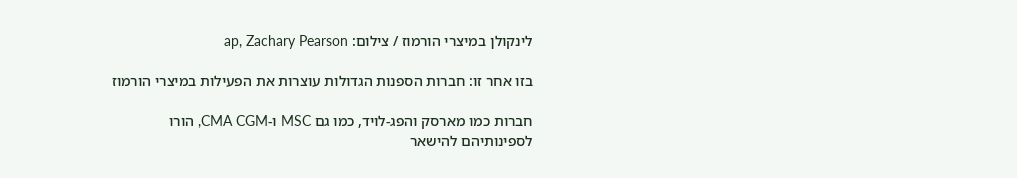לינקולן במיצרי הורמוז / צילום: ap, Zachary Pearson

בזו אחר זו: חברות הספנות הגדולות עוצרות את הפעילות במיצרי הורמוז

חברות כמו מארסק והפג-לויד, כמו גם MSC ו-CMA CGM, הורו לספינותיהם להישאר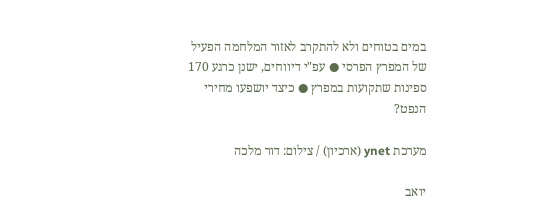במים בטוחים ולא להתקרב לאזור המלחמה הפעיל של המפרץ הפרסי ● עפ"י דיווחים, ישנן כרגע 170 ספינות שתקועות במפרץ ● כיצד יושפעו מחירי הנפט?

מערכת ynet (ארכיון) / צילום: דור מלכה

יואב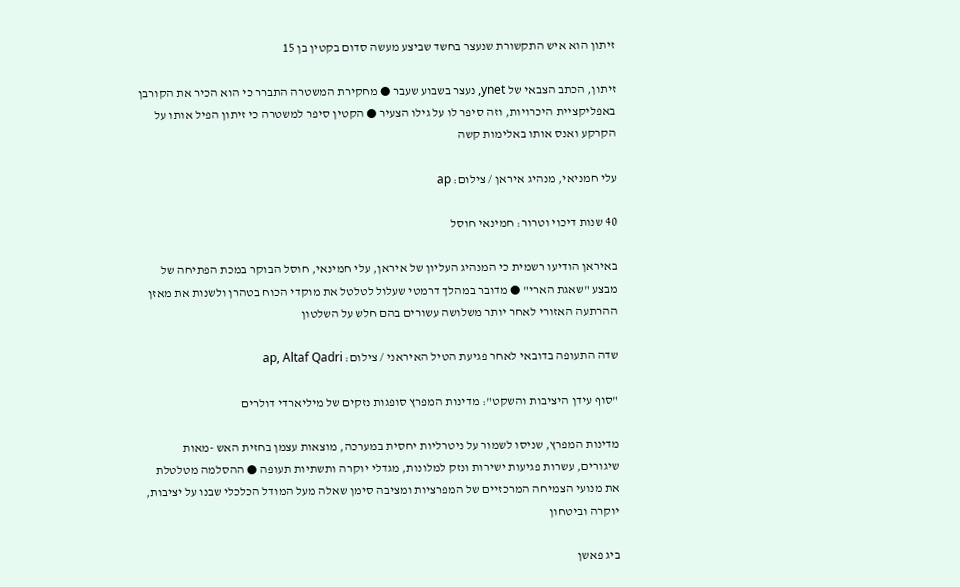זיתון הוא איש התקשורת שנעצר בחשד שביצע מעשה סדום בקטין בן 15

זיתון, הכתב הצבאי של ynet, נעצר בשבוע שעבר ● מחקירת המשטרה התברר כי הוא הכיר את הקורבן באפליקציית היכרויות, וזה סיפר לו על גילו הצעיר ● הקטין סיפר למשטרה כי זיתון הפיל אותו על הקרקע ואנס אותו באלימות קשה

עלי חמניאי, מנהיג איראן / צילום: ap

40 שנות דיכוי וטרור: חמינאי חוסל

באיראן הודיעו רשמית כי המנהיג העליון של איראן, עלי חמינאי, חוסל הבוקר במכת הפתיחה של מבצע "שאגת הארי" ● מדובר במהלך דרמטי שעלול לטלטל את מוקדי הכוח בטהרן ולשנות את מאזן ההרתעה האזורי לאחר יותר משלושה עשורים בהם חלש על השלטון

שדה התעופה בדובאי לאחר פגיעת הטיל האיראני / צילום: ap, Altaf Qadri

"סוף עידן היציבות והשקט": מדינות המפרץ סופגות נזקים של מיליארדי דולרים

מדינות המפרץ, שניסו לשמור על ניטרליות יחסית במערכה, מוצאות עצמן בחזית האש -מאות שיגורים, עשרות פגיעות ישירות ונזק למלונות, מגדלי יוקרה ותשתיות תעופה ● ההסלמה מטלטלת את מנועי הצמיחה המרכזיים של המפרציות ומציבה סימן שאלה מעל המודל הכלכלי שבנו על יציבות, יוקרה וביטחון

ביג פאשן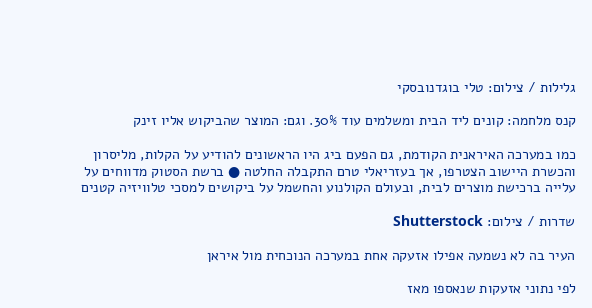גלילות / צילום: טלי בוגדנובסקי

קנס מלחמה: קונים ליד הבית ומשלמים עוד 30%. וגם: המוצר שהביקוש אליו זינק

כמו במערכה האיראנית הקודמת, גם הפעם ביג היו הראשונים להודיע על הקלות, מליסרון והכשרת היישוב הצטרפו, אך בעזריאלי טרם התקבלה החלטה ● ברשת הסטוק מדווחים על עלייה ברכישת מוצרים לבית, ובעולם הקולנוע והחשמל על ביקושים למסכי טלוויזיה קטנים

שדרות / צילום: Shutterstock

העיר בה לא נשמעה אפילו אזעקה אחת במערכה הנוכחית מול איראן

לפי נתוני אזעקות שנאספו מאז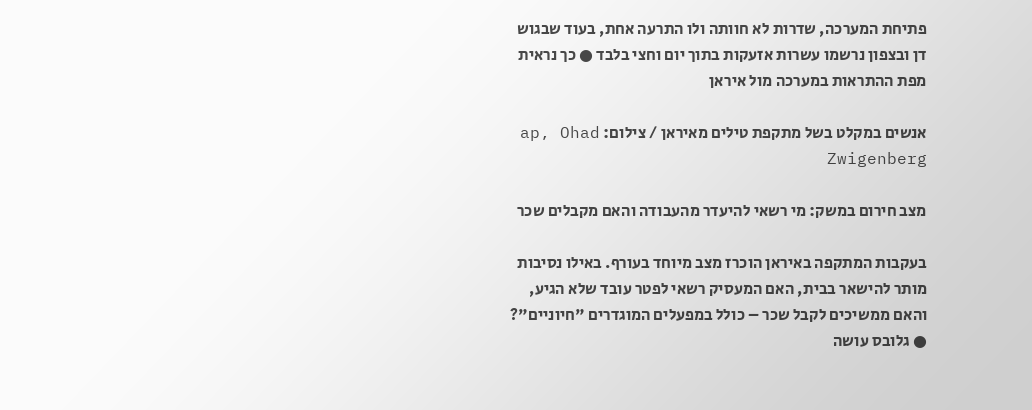פתיחת המערכה, שדרות לא חוותה ולו התרעה אחת, בעוד שבגוש דן ובצפון נרשמו עשרות אזעקות בתוך יום וחצי בלבד ● כך נראית מפת ההתראות במערכה מול איראן

אנשים במקלט בשל מתקפת טילים מאיראן / צילום: ap, Ohad Zwigenberg

מצב חירום במשק: מי רשאי להיעדר מהעבודה והאם מקבלים שכר

בעקבות המתקפה באיראן הוכרז מצב מיוחד בעורף. באילו נסיבות מותר להישאר בבית, האם המעסיק רשאי לפטר עובד שלא הגיע, והאם ממשיכים לקבל שכר – כולל במפעלים המוגדרים "חיוניים"? ● גלובס עושה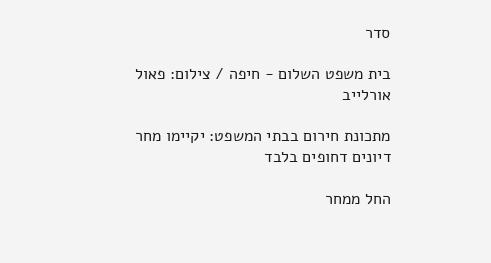סדר

בית משפט השלום - חיפה / צילום: פאול אורלייב

מתכונת חירום בבתי המשפט: יקיימו מחר דיונים דחופים בלבד

החל ממחר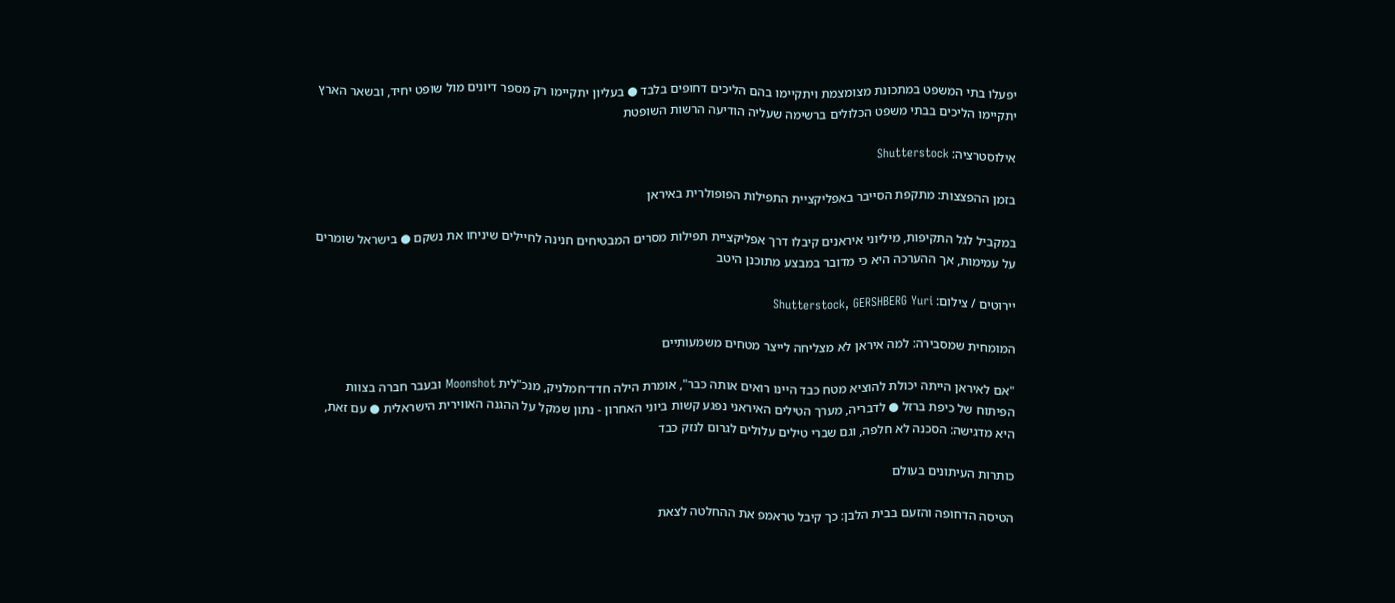יפעלו בתי המשפט במתכונת מצומצמת ויתקיימו בהם הליכים דחופים בלבד ● בעליון יתקיימו רק מספר דיונים מול שופט יחיד, ובשאר הארץ יתקיימו הליכים בבתי משפט הכלולים ברשימה שעליה הודיעה הרשות השופטת

אילוסטרציה: Shutterstock

בזמן ההפצצות: מתקפת הסייבר באפליקציית התפילות הפופולרית באיראן

במקביל לגל התקיפות, מיליוני איראנים קיבלו דרך אפליקציית תפילות מסרים המבטיחים חנינה לחיילים שיניחו את נשקם ● בישראל שומרים על עמימות, אך ההערכה היא כי מדובר במבצע מתוכנן היטב

יירוטים / צילום: Shutterstock, GERSHBERG Yuri

המומחית שמסבירה: למה איראן לא מצליחה לייצר מטחים משמעותיים

"אם לאיראן הייתה יכולת להוציא מטח כבד היינו רואים אותה כבר", אומרת הילה חדד־חמלניק, מנכ"לית Moonshot ובעבר חברה בצוות הפיתוח של כיפת ברזל ● לדבריה, מערך הטילים האיראני נפגע קשות ביוני האחרון - נתון שמקל על ההגנה האווירית הישראלית ● עם זאת, היא מדגישה: הסכנה לא חלפה, וגם שברי טילים עלולים לגרום לנזק כבד

כותרות העיתונים בעולם

הטיסה הדחופה והזעם בבית הלבן: כך קיבל טראמפ את ההחלטה לצאת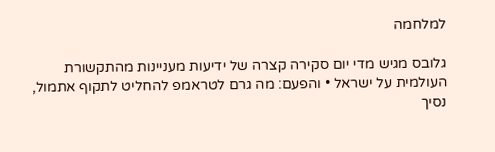למלחמה

גלובס מגיש מדי יום סקירה קצרה של ידיעות מעניינות מהתקשורת העולמית על ישראל • והפעם: מה גרם לטראמפ להחליט לתקוף אתמול, נסיך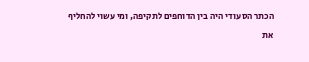הכתר הסעודי היה בין הדוחפים לתקיפה, ומי עשוי להחליף את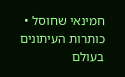חמינאי שחוסל • כותרות העיתונים בעולם